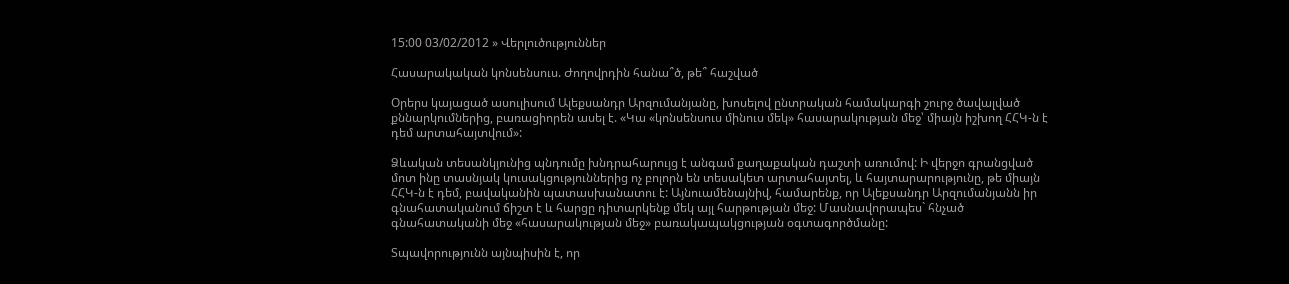15:00 03/02/2012 » Վերլուծություններ

Հասարակական կոնսենսուս. Ժողովրդին հանա՞ծ, թե՞ հաշված

Օրերս կայացած ասուլիսում Ալեքսանդր Արզումանյանը, խոսելով ընտրական համակարգի շուրջ ծավալված քննարկումներից, բառացիորեն ասել է. «Կա «կոնսենսուս մինուս մեկ» հասարակության մեջ՝ միայն իշխող ՀՀԿ-ն է դեմ արտահայտվում»:

Ձևական տեսանկյունից պնդումը խնդրահարույց է անգամ քաղաքական դաշտի առումով: Ի վերջո գրանցված մոտ ինը տասնյակ կուսակցություններից ոչ բոլորն են տեսակետ արտահայտել, և հայտարարությունը, թե միայն ՀՀԿ-ն է դեմ, բավականին պատասխանատու է: Այնուամենայնիվ, համարենք, որ Ալեքսանդր Արզումանյանն իր գնահատականում ճիշտ է և հարցը դիտարկենք մեկ այլ հարթության մեջ: Մասնավորապես` հնչած գնահատականի մեջ «հասարակության մեջ» բառակապակցության օգտագործմանը:

Տպավորությունն այնպիսին է, որ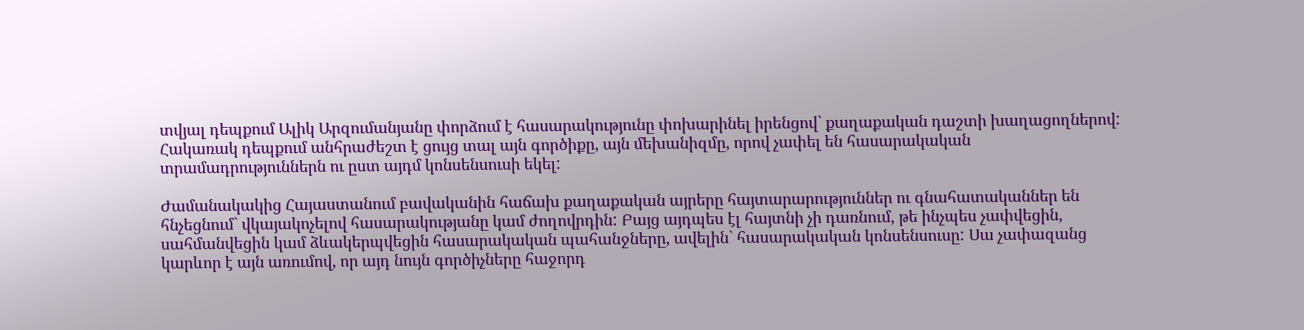տվյալ դեպքում Ալիկ Արզումանյանը փորձում է հասարակությունը փոխարինել իրենցով` քաղաքական դաշտի խաղացողներով: Հակառակ դեպքում անհրաժեշտ է ցույց տալ այն գործիքը, այն մեխանիզմը, որով չափել են հասարակական տրամադրություններն ու ըստ այդմ կոնսենսուսի եկել:

Ժամանակակից Հայաստանում բավականին հաճախ քաղաքական այրերը հայտարարություններ ու գնահատականներ են հնչեցնում` վկայակոչելով հասարակությանը կամ ժողովրդին: Բայց այդպես էլ հայտնի չի դառնում, թե ինչպես չափվեցին, սահմանվեցին կամ ձևակերպվեցին հասարակական պահանջները, ավելին` հասարակական կոնսենսուսը: Սա չափազանց կարևոր է այն առումով, որ այդ նույն գործիչները հաջորդ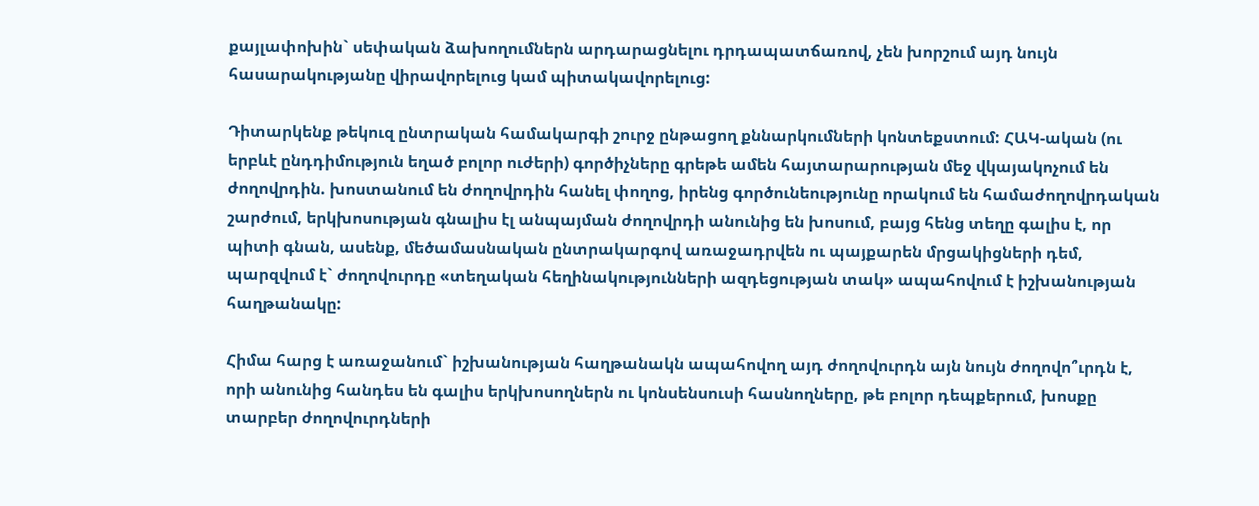քայլափոխին` սեփական ձախողումներն արդարացնելու դրդապատճառով, չեն խորշում այդ նույն հասարակությանը վիրավորելուց կամ պիտակավորելուց:

Դիտարկենք թեկուզ ընտրական համակարգի շուրջ ընթացող քննարկումների կոնտեքստում: ՀԱԿ-ական (ու երբևէ ընդդիմություն եղած բոլոր ուժերի) գործիչները գրեթե ամեն հայտարարության մեջ վկայակոչում են ժողովրդին. խոստանում են ժողովրդին հանել փողոց, իրենց գործունեությունը որակում են համաժողովրդական շարժում, երկխոսության գնալիս էլ անպայման ժողովրդի անունից են խոսում, բայց հենց տեղը գալիս է, որ պիտի գնան, ասենք, մեծամասնական ընտրակարգով առաջադրվեն ու պայքարեն մրցակիցների դեմ, պարզվում է` ժողովուրդը «տեղական հեղինակությունների ազդեցության տակ» ապահովում է իշխանության հաղթանակը:

Հիմա հարց է առաջանում` իշխանության հաղթանակն ապահովող այդ ժողովուրդն այն նույն ժողովո՞ւրդն է, որի անունից հանդես են գալիս երկխոսողներն ու կոնսենսուսի հասնողները, թե բոլոր դեպքերում, խոսքը տարբեր ժողովուրդների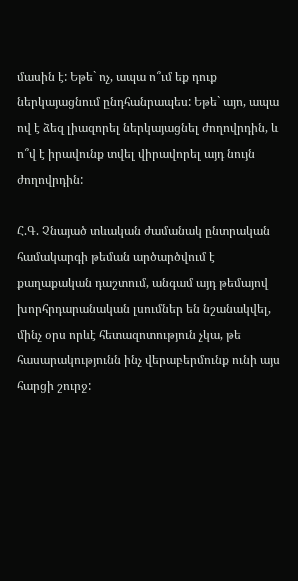մասին է: Եթե` ոչ, ապա ո՞ւմ եք դուք ներկայացնում ընդհանրապես: Եթե` այո, ապա ով է ձեզ լիազորել ներկայացնել ժողովրդին, և ո՞վ է իրավունք տվել վիրավորել այդ նույն ժողովրդին:

Հ.Գ. Չնայած տևական ժամանակ ընտրական համակարգի թեման արծարծվում է քաղաքական դաշտում, անգամ այդ թեմայով խորհրդարանական լսումներ են նշանակվել, մինչ օրս որևէ հետազոտություն չկա, թե հասարակությունն ինչ վերաբերմունք ունի այս հարցի շուրջ: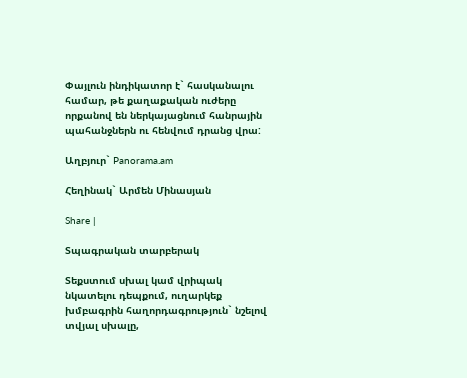Փայլուն ինդիկատոր է` հասկանալու համար, թե քաղաքական ուժերը որքանով են ներկայացնում հանրային պահանջներն ու հենվում դրանց վրա:

Աղբյուր` Panorama.am

Հեղինակ` Արմեն Մինասյան

Share |

Տպագրական տարբերակ

Տեքստում սխալ կամ վրիպակ նկատելու դեպքում, ուղարկեք խմբագրին հաղորդագրություն` նշելով տվյալ սխալը,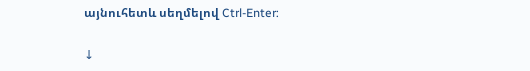այնուհետև սեղմելով Ctrl-Enter:

↓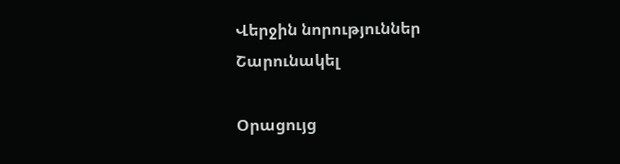Վերջին նորություններ
Շարունակել

Օրացույց